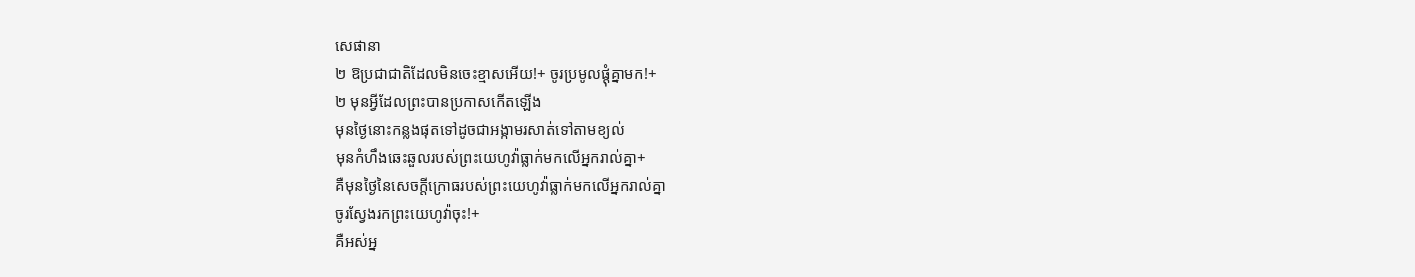សេផានា
២ ឱប្រជាជាតិដែលមិនចេះខ្មាសអើយ!+ ចូរប្រមូលផ្ដុំគ្នាមក!+
២ មុនអ្វីដែលព្រះបានប្រកាសកើតឡើង
មុនថ្ងៃនោះកន្លងផុតទៅដូចជាអង្កាមរសាត់ទៅតាមខ្យល់
មុនកំហឹងឆេះឆួលរបស់ព្រះយេហូវ៉ាធ្លាក់មកលើអ្នករាល់គ្នា+
គឺមុនថ្ងៃនៃសេចក្ដីក្រោធរបស់ព្រះយេហូវ៉ាធ្លាក់មកលើអ្នករាល់គ្នា
ចូរស្វែងរកព្រះយេហូវ៉ាចុះ!+
គឺអស់អ្ន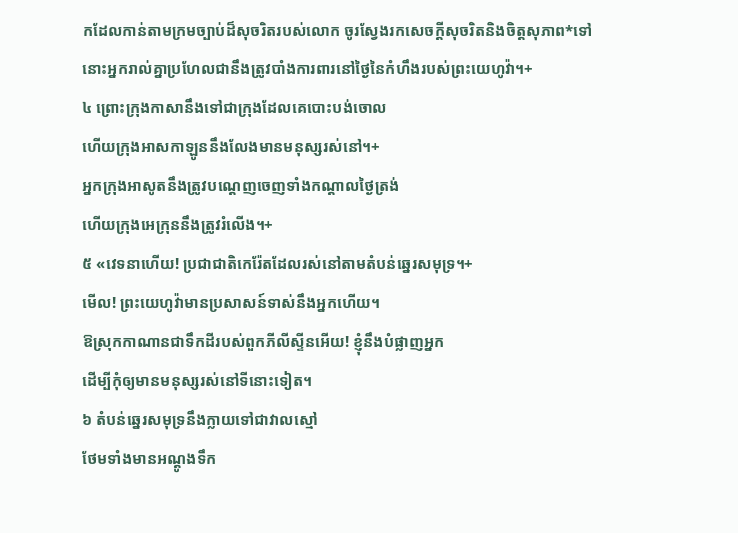កដែលកាន់តាមក្រមច្បាប់ដ៏សុចរិតរបស់លោក ចូរស្វែងរកសេចក្ដីសុចរិតនិងចិត្តសុភាព*ទៅ
នោះអ្នករាល់គ្នាប្រហែលជានឹងត្រូវបាំងការពារនៅថ្ងៃនៃកំហឹងរបស់ព្រះយេហូវ៉ា។+
៤ ព្រោះក្រុងកាសានឹងទៅជាក្រុងដែលគេបោះបង់ចោល
ហើយក្រុងអាសកាឡូននឹងលែងមានមនុស្សរស់នៅ។+
អ្នកក្រុងអាសូតនឹងត្រូវបណ្ដេញចេញទាំងកណ្ដាលថ្ងៃត្រង់
ហើយក្រុងអេក្រុននឹងត្រូវរំលើង។+
៥ «វេទនាហើយ! ប្រជាជាតិកេរ៉ែតដែលរស់នៅតាមតំបន់ឆ្នេរសមុទ្រ។+
មើល! ព្រះយេហូវ៉ាមានប្រសាសន៍ទាស់នឹងអ្នកហើយ។
ឱស្រុកកាណានជាទឹកដីរបស់ពួកភីលីស្ទីនអើយ! ខ្ញុំនឹងបំផ្លាញអ្នក
ដើម្បីកុំឲ្យមានមនុស្សរស់នៅទីនោះទៀត។
៦ តំបន់ឆ្នេរសមុទ្រនឹងក្លាយទៅជាវាលស្មៅ
ថែមទាំងមានអណ្ដូងទឹក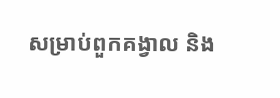សម្រាប់ពួកគង្វាល និង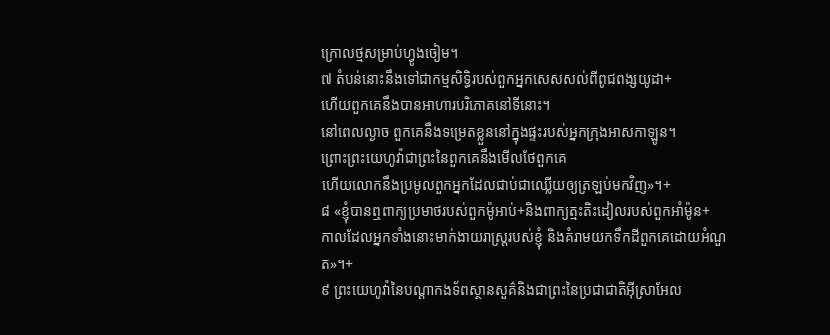ក្រោលថ្មសម្រាប់ហ្វូងចៀម។
៧ តំបន់នោះនឹងទៅជាកម្មសិទ្ធិរបស់ពួកអ្នកសេសសល់ពីពូជពង្សយូដា+
ហើយពួកគេនឹងបានអាហារបរិភោគនៅទីនោះ។
នៅពេលល្ងាច ពួកគេនឹងទម្រេតខ្លួននៅក្នុងផ្ទះរបស់អ្នកក្រុងអាសកាឡូន។
ព្រោះព្រះយេហូវ៉ាជាព្រះនៃពួកគេនឹងមើលថែពួកគេ
ហើយលោកនឹងប្រមូលពួកអ្នកដែលជាប់ជាឈ្លើយឲ្យត្រឡប់មកវិញ»។+
៨ «ខ្ញុំបានឮពាក្យប្រមាថរបស់ពួកម៉ូអាប់+និងពាក្យត្មះតិះដៀលរបស់ពួកអាំម៉ូន+
កាលដែលអ្នកទាំងនោះមាក់ងាយរាស្ត្ររបស់ខ្ញុំ និងគំរាមយកទឹកដីពួកគេដោយអំណួត»។+
៩ ព្រះយេហូវ៉ានៃបណ្ដាកងទ័ពស្ថានសួគ៌និងជាព្រះនៃប្រជាជាតិអ៊ីស្រាអែល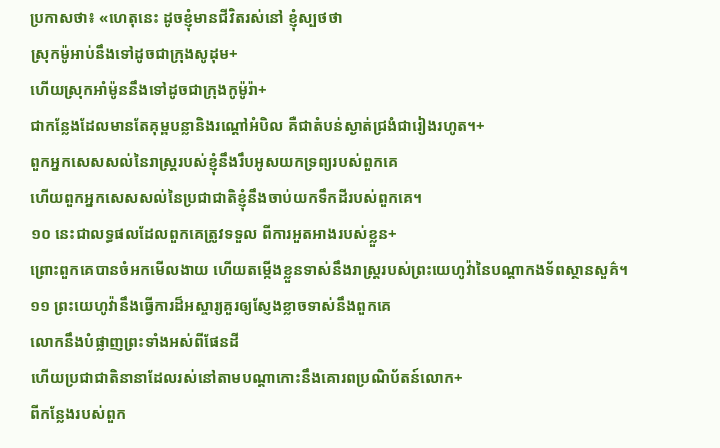ប្រកាសថា៖ «ហេតុនេះ ដូចខ្ញុំមានជីវិតរស់នៅ ខ្ញុំស្បថថា
ស្រុកម៉ូអាប់នឹងទៅដូចជាក្រុងសូដុម+
ហើយស្រុកអាំម៉ូននឹងទៅដូចជាក្រុងកូម៉ូរ៉ា+
ជាកន្លែងដែលមានតែគុម្ពបន្លានិងរណ្ដៅអំបិល គឺជាតំបន់ស្ងាត់ជ្រងំជារៀងរហូត។+
ពួកអ្នកសេសសល់នៃរាស្ត្ររបស់ខ្ញុំនឹងរឹបអូសយកទ្រព្យរបស់ពួកគេ
ហើយពួកអ្នកសេសសល់នៃប្រជាជាតិខ្ញុំនឹងចាប់យកទឹកដីរបស់ពួកគេ។
១០ នេះជាលទ្ធផលដែលពួកគេត្រូវទទួល ពីការអួតអាងរបស់ខ្លួន+
ព្រោះពួកគេបានចំអកមើលងាយ ហើយតម្កើងខ្លួនទាស់នឹងរាស្ត្ររបស់ព្រះយេហូវ៉ានៃបណ្ដាកងទ័ពស្ថានសួគ៌។
១១ ព្រះយេហូវ៉ានឹងធ្វើការដ៏អស្ចារ្យគួរឲ្យស្ញែងខ្លាចទាស់នឹងពួកគេ
លោកនឹងបំផ្លាញព្រះទាំងអស់ពីផែនដី
ហើយប្រជាជាតិនានាដែលរស់នៅតាមបណ្ដាកោះនឹងគោរពប្រណិប័តន៍លោក+
ពីកន្លែងរបស់ពួក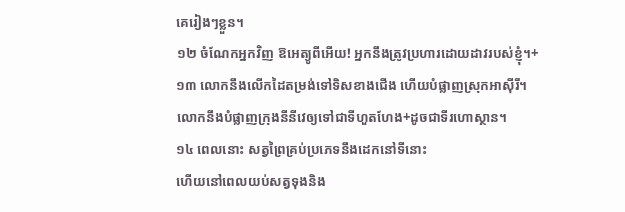គេរៀងៗខ្លួន។
១២ ចំណែកអ្នកវិញ ឱអេត្យូពីអើយ! អ្នកនឹងត្រូវប្រហារដោយដាវរបស់ខ្ញុំ។+
១៣ លោកនឹងលើកដៃតម្រង់ទៅទិសខាងជើង ហើយបំផ្លាញស្រុកអាស៊ីរី។
លោកនឹងបំផ្លាញក្រុងនីនីវេឲ្យទៅជាទីហួតហែង+ដូចជាទីរហោស្ថាន។
១៤ ពេលនោះ សត្វព្រៃគ្រប់ប្រភេទនឹងដេកនៅទីនោះ
ហើយនៅពេលយប់សត្វទុងនិង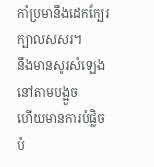កាំប្រមានឹងដេកក្បែរក្បាលសសរ។
នឹងមានសូរសំឡេងនៅតាមបង្អួច
ហើយមានការបំផ្លិចបំ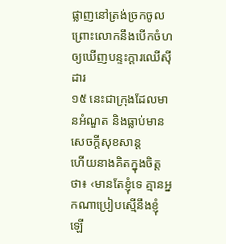ផ្លាញនៅត្រង់ច្រកចូល
ព្រោះលោកនឹងបើកចំហឲ្យឃើញបន្ទះក្ដារឈើស៊ីដារ
១៥ នេះជាក្រុងដែលមានអំណួត និងធ្លាប់មានសេចក្ដីសុខសាន្ត
ហើយនាងគិតក្នុងចិត្តថា៖ ‹មានតែខ្ញុំទេ គ្មានអ្នកណាប្រៀបស្មើនឹងខ្ញុំឡើ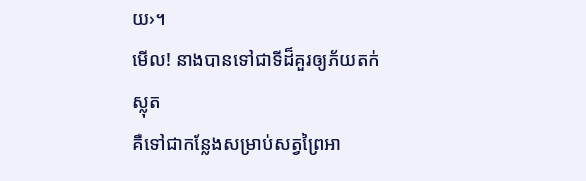យ›។
មើល! នាងបានទៅជាទីដ៏គួរឲ្យភ័យតក់ស្លុត
គឺទៅជាកន្លែងសម្រាប់សត្វព្រៃអា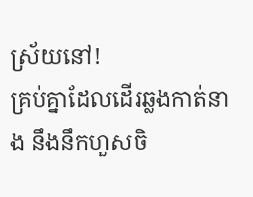ស្រ័យនៅ!
គ្រប់គ្នាដែលដើរឆ្លងកាត់នាង នឹងនឹកហួសចិ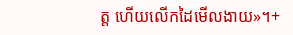ត្ត ហើយលើកដៃមើលងាយ»។+